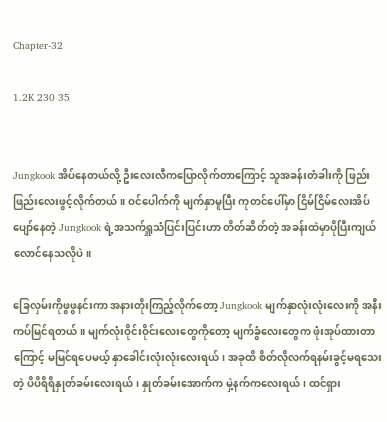Chapter-32

1.2K 230 35


Jungkook အိပ်နေတယ်လို့ ဦးလေးလီကပြောလိုက်တာကြောင့် သူအခန်းတံခါးကို ဖြည်းဖြည်းလေးဖွင့်လိုက်တယ်။ ဝင်ပေါက်ကို မျက်နှာမူပြီး ကုတင်ပေါ်မှာ ငြိမ်ငြိမ်လေးအိပ်ပျော်နေတဲ့ Jungkook ရဲ့အသက်ရှူသံပြင်းပြင်းဟာ တိတ်ဆိတ်တဲ့ အခန်းထဲမှာပိုပြီးကျယ်လောင်နေသလိုပဲ။

ခြေလှမ်းကိုဖွဖွနင်းကာ အနားတိုးကြည့်လိုက်တော့ Jungkook မျက်နှာလုံးလုံးလေးကို အနီးကပ်မြင်ရတယ်။ မျက်လုံးဝိုင်းဝိုင်းလေးတွေကိုတော့ မျက်ခွံလေးတွေက ဖုံးအုပ်ထားတာကြောင့် မမြင်ရပေမယ့် နှာခေါင်းလုံးလုံးလေးရယ်၊ အခုထိ စိတ်လိုလက်ရနမ်းခွင့်မရသေးတဲ့ ပိပိရိရိနှုတ်ခမ်းလေးရယ်၊ နှုတ်ခမ်းအောက်က မှဲ့နက်ကလေးရယ်၊ ထင်ရှား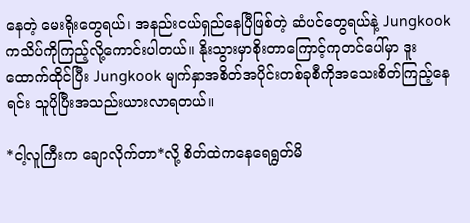နေတဲ့ မေးရိုးတွေရယ်၊ အနည်းငယ်ရှည်နေပြီဖြစ်တဲ့ ဆံပင်တွေရယ်နဲ့ Jungkook ကသိပ်ကိုကြည့်လို့ကောင်းပါတယ်။ နိုးသွားမှာစိုးတာကြောင့်ကုတင်ပေါ်မှာ ဒူးထောက်ထိုင်ပြီး Jungkook မျက်နှာအစိတ်အပိုင်းတစ်ခုစီကိုအသေးစိတ်ကြည့်နေရင်း သူပိုပြီးအသည်းယားလာရတယ်။

*ငါ့လူ‌ကြီးက ချောလိုက်တာ*လို့ စိတ်ထဲကနေရေရွတ်မိ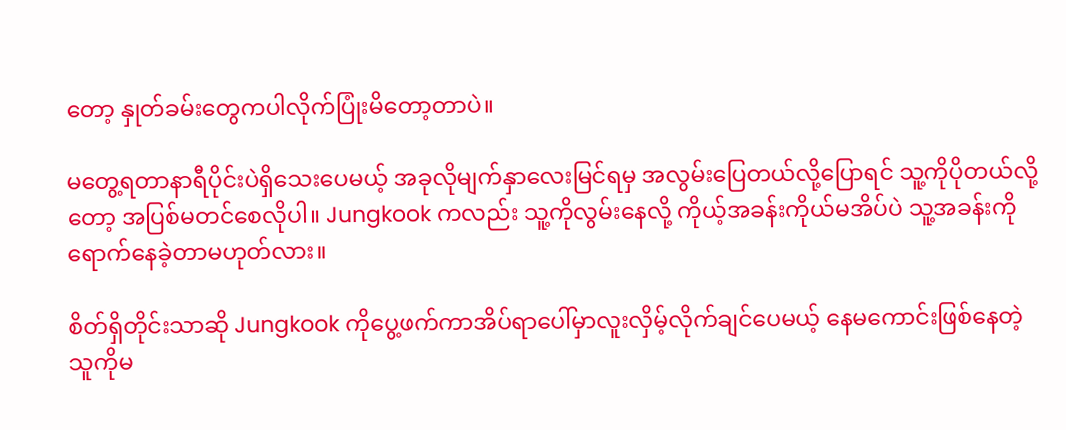တော့ နှုတ်ခမ်းတွေကပါလိုက်ပြုံးမိတော့တာပဲ။

မတွေ့ရတာနာရီပိုင်းပဲရှိသေးပေမယ့် အခုလိုမျက်နှာလေးမြင်ရမှ အလွမ်းပြေတယ်လို့ပြောရင် သူ့ကိုပိုတယ်လို့တော့ အပြစ်မတင်စေလိုပါ။ Jungkook ကလည်း သူ့ကိုလွမ်းနေလို့ ကိုယ့်အခန်းကိုယ်မအိပ်ပဲ သူ့အခန်းကိုရောက်နေခဲ့တာမဟုတ်လား။

စိတ်ရှိတိုင်းသာဆို Jungkook ကိုပွေ့ဖက်ကာအိပ်ရာပေါ်မှာလူးလှိမ့်လိုက်ချင်ပေမယ့် နေမကောင်းဖြစ်နေတဲ့ သူကိုမ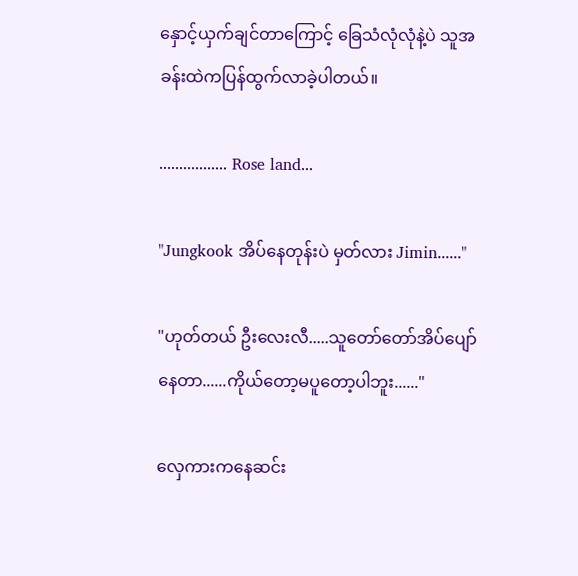နှောင့်ယှက်ချင်တာကြောင့် ခြေသံလုံလုံနဲ့ပဲ သူအခန်းထဲကပြန်ထွက်လာခဲ့ပါတယ်။

................. Rose land...

"Jungkook အိပ်နေတုန်းပဲ မှတ်လား Jimin......"

"ဟုတ်တယ် ဦးလေးလီ.....သူတော်‌တော်အိပ်ပျော်နေတာ......ကိုယ်တော့မပူတော့ပါဘူး......"

လှေကားကနေဆင်း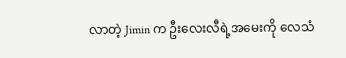လာတဲ့ Jimin က ဦးလေးလီရဲ့အ‌မေးကို လေသံ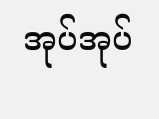အုပ်အုပ်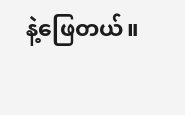နဲ့ဖြေတယ်။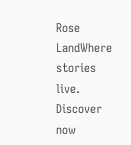Rose LandWhere stories live. Discover now